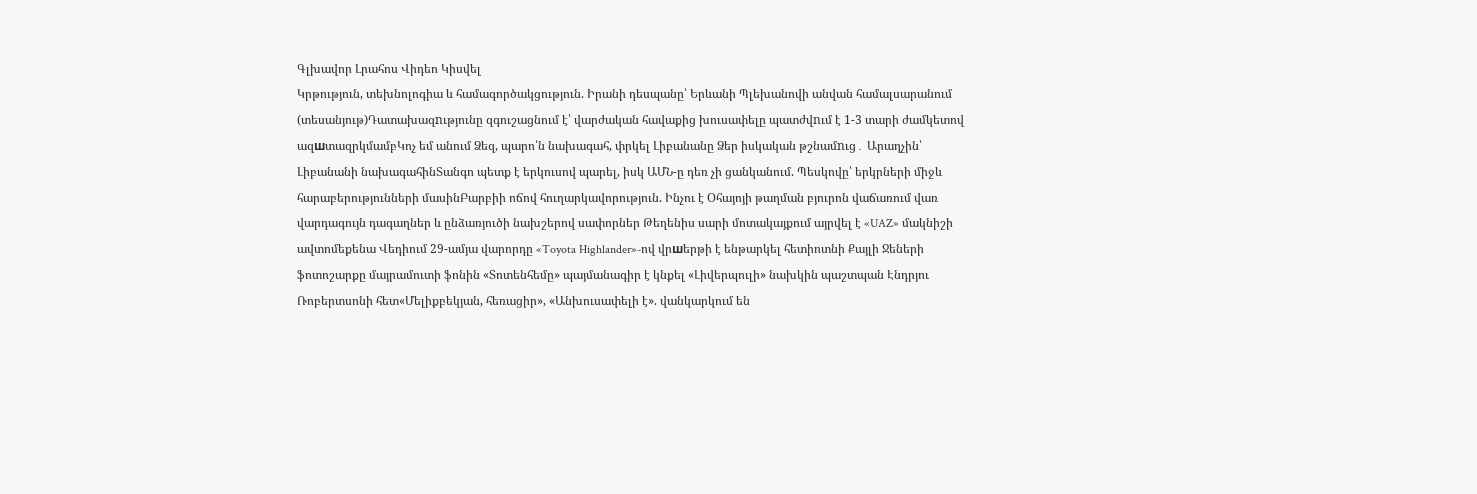Գլխավոր Լրահոս Վիդեո Կիսվել
Կրթություն, տեխնոլոգիա և համագործակցություն. Իրանի դեսպանը՝ Երևանի Պլեխանովի անվան համալսարանում (տեսանյութ)Դատախազnւթյունը զգուշացնում է՝ վարժական հավաքից խուսափելը պատժվnւմ է 1-3 տարի ժամկետով ազшտազրկմամբԿոչ եմ անում Ձեզ, պարո՛ն նախագահ, փրկել Լիբանանը Ձեր իսկական թշնամnւց․ Արաղչին՝ Լիբանանի նախագահինՏանգո պետք է երկուսով պարել, իսկ ԱՄՆ-ը դեռ չի ցանկանում. Պեսկովը՝ երկրների միջև հարաբերությունների մասինԲարբիի ոճով հուղարկավորություն. Ինչու է Օհայոյի թաղման բյուրոն վաճառում վառ վարդագույն դագաղներ և ընձառյուծի նախշերով սափորներ Թեղենիս սարի մոտակայքում այրվել է «UAZ» մակնիշի ավտոմեքենա Վեդիում 29-ամյա վարորդը «Toyota Highlander»-ով վրшերթի է ենթարկել հետիոտնի Քայլի Ջեների ֆոտոշարքը մայրամուտի ֆոնին «Տոտենհեմը» պայմանագիր է կնքել «Լիվերպուլի» նախկին պաշտպան Էնդրյու Ռոբերտսոնի հետ«Մելիքբեկյան, հեռացիր», «Անխուսափելի է». վանկարկում են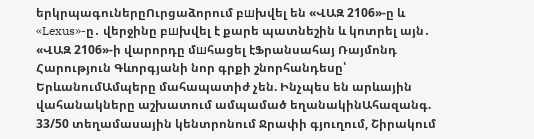երկրպագուներըՈւրցաձորում բшխվել են «ՎԱԶ 2106»-ը և «Lexus»-ը․ վերջինը բшխվել է քարե պատնեշին և կոտրել այն․ «ՎԱԶ 2106»-ի վարորդը մшհացել էՖրանսահայ Ռայմոնդ Հարություն Գևորգյանի նոր գրքի շնորհանդեսը՝ ԵրևանումԱմպերը մահապատիժ չեն. Ինչպես են արևային վահանակները աշխատում ամպամած եղանակինԱհազանգ. 33/50 տեղամասային կենտրոնում Ջրափի գյուղում, Շիրակում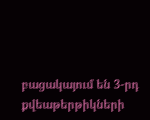բացակայում են 3-րդ քվեաթերթիկների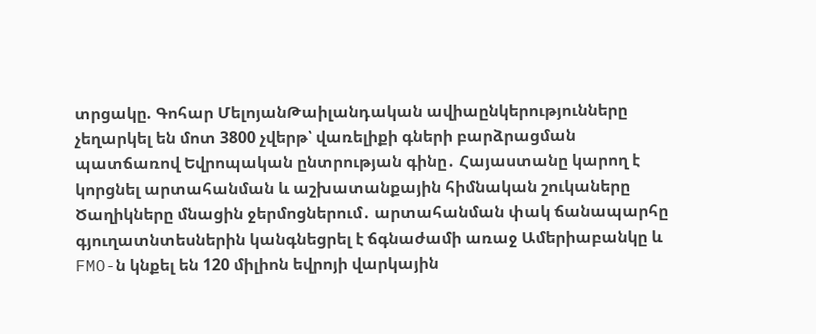տրցակը. Գոհար ՄելոյանԹաիլանդական ավիաընկերությունները չեղարկել են մոտ 3800 չվերթ՝ վառելիքի գների բարձրացման պատճառով Եվրոպական ընտրության գինը․ Հայաստանը կարող է կորցնել արտահանման և աշխատանքային հիմնական շուկաները Ծաղիկները մնացին ջերմոցներում․ արտահանման փակ ճանապարհը գյուղատնտեսներին կանգնեցրել է ճգնաժամի առաջ Ամերիաբանկը և FMO-ն կնքել են 120 միլիոն եվրոյի վարկային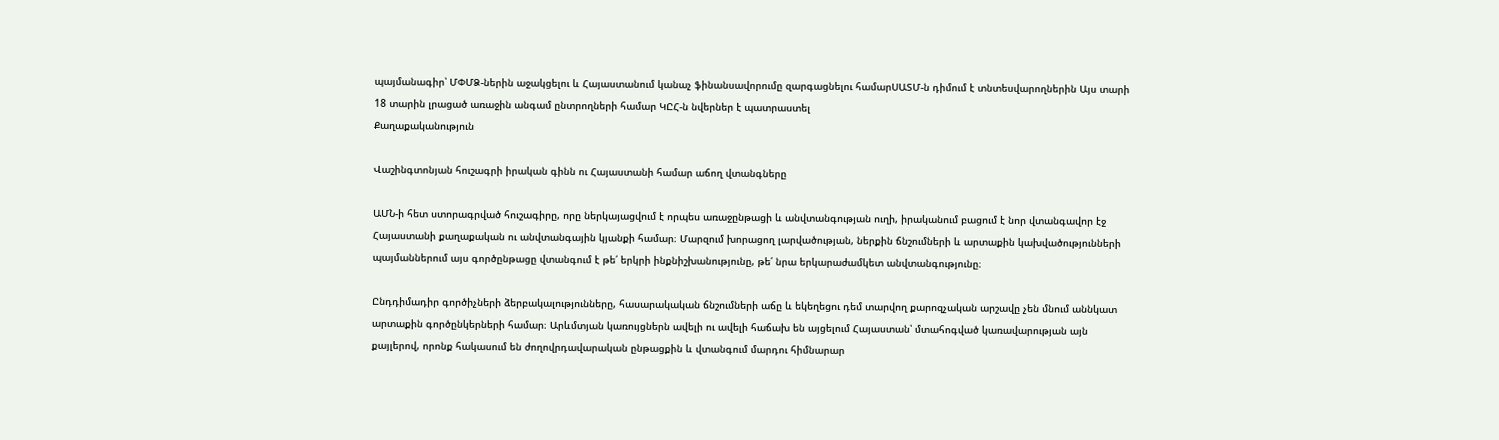պայմանագիր՝ ՄՓՄՁ-ներին աջակցելու և Հայաստանում կանաչ ֆինանսավորումը զարգացնելու համարՍԱՏՄ-ն դիմում է տնտեսվարողներին Այս տարի 18 տարին լրացած առաջին անգամ ընտրողների համար ԿԸՀ-ն նվերներ է պատրաստել
Քաղաքականություն

Վաշինգտոնյան հուշագրի իրական գինն ու Հայաստանի համար աճող վտանգները

ԱՄՆ-ի հետ ստորագրված հուշագիրը, որը ներկայացվում է որպես առաջընթացի և անվտանգության ուղի, իրականում բացում է նոր վտանգավոր էջ Հայաստանի քաղաքական ու անվտանգային կյանքի համար։ Մարզում խորացող լարվածության, ներքին ճնշումների և արտաքին կախվածությունների պայմաններում այս գործընթացը վտանգում է թե՛ երկրի ինքնիշխանությունը, թե՛ նրա երկարաժամկետ անվտանգությունը։

Ընդդիմադիր գործիչների ձերբակալությունները, հասարակական ճնշումների աճը և եկեղեցու դեմ տարվող քարոզչական արշավը չեն մնում աննկատ արտաքին գործընկերների համար։ Արևմտյան կառույցներն ավելի ու ավելի հաճախ են այցելում Հայաստան՝ մտահոգված կառավարության այն քայլերով, որոնք հակասում են ժողովրդավարական ընթացքին և վտանգում մարդու հիմնարար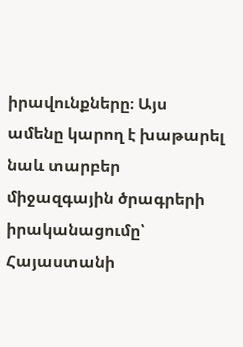իրավունքները։ Այս ամենը կարող է խաթարել նաև տարբեր միջազգային ծրագրերի իրականացումը՝ Հայաստանի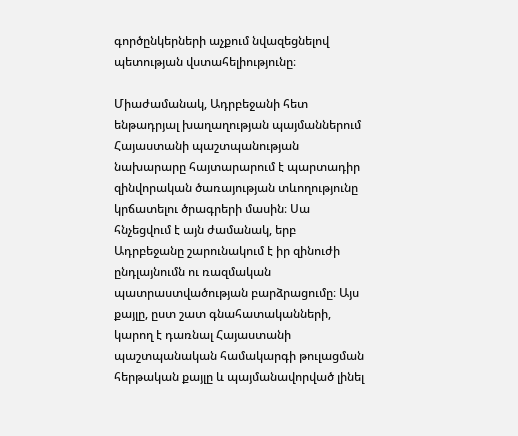գործընկերների աչքում նվազեցնելով պետության վստահելիությունը։

Միաժամանակ, Ադրբեջանի հետ ենթադրյալ խաղաղության պայմաններում Հայաստանի պաշտպանության նախարարը հայտարարում է պարտադիր զինվորական ծառայության տևողությունը կրճատելու ծրագրերի մասին։ Սա հնչեցվում է այն ժամանակ, երբ Ադրբեջանը շարունակում է իր զինուժի ընդլայնումն ու ռազմական պատրաստվածության բարձրացումը։ Այս քայլը, ըստ շատ գնահատականների, կարող է դառնալ Հայաստանի պաշտպանական համակարգի թուլացման հերթական քայլը և պայմանավորված լինել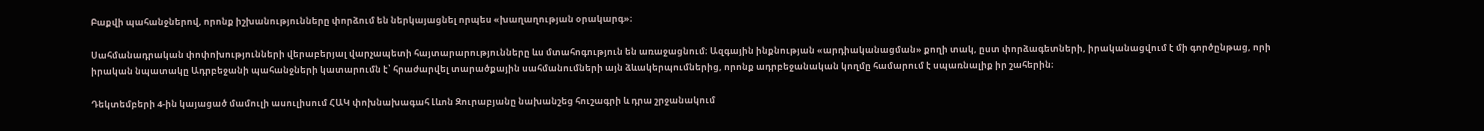Բաքվի պահանջներով, որոնք իշխանությունները փորձում են ներկայացնել որպես «խաղաղության օրակարգ»։

Սահմանադրական փոփոխությունների վերաբերյալ վարչապետի հայտարարությունները ևս մտահոգություն են առաջացնում։ Ազգային ինքնության «արդիականացման» քողի տակ, ըստ փորձագետների, իրականացվում է մի գործընթաց, որի իրական նպատակը Ադրբեջանի պահանջների կատարումն է՝ հրաժարվել տարածքային սահմանումների այն ձևակերպումներից, որոնք ադրբեջանական կողմը համարում է սպառնալիք իր շահերին։

Դեկտեմբերի 4-ին կայացած մամուլի ասուլիսում ՀԱԿ փոխնախագահ Լևոն Զուրաբյանը նախանշեց հուշագրի և դրա շրջանակում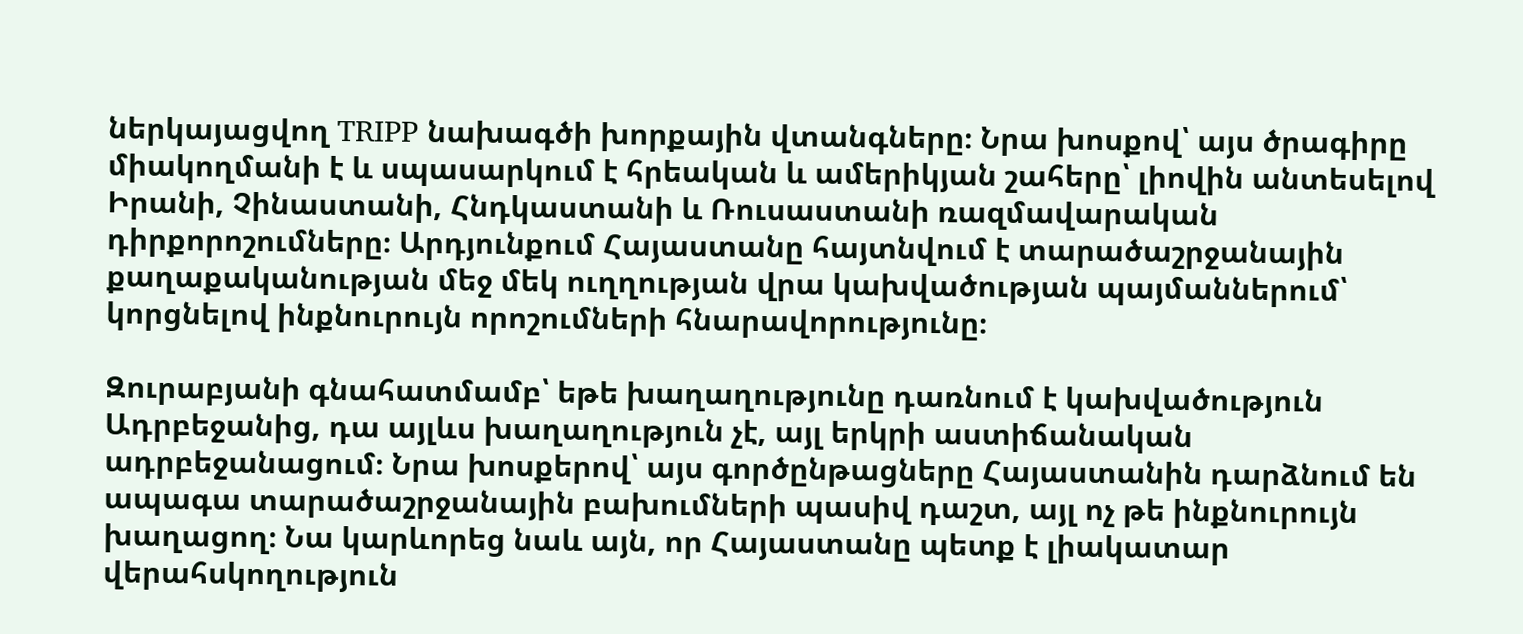ներկայացվող TRIPP նախագծի խորքային վտանգները։ Նրա խոսքով՝ այս ծրագիրը միակողմանի է և սպասարկում է հրեական և ամերիկյան շահերը՝ լիովին անտեսելով Իրանի, Չինաստանի, Հնդկաստանի և Ռուսաստանի ռազմավարական դիրքորոշումները։ Արդյունքում Հայաստանը հայտնվում է տարածաշրջանային քաղաքականության մեջ մեկ ուղղության վրա կախվածության պայմաններում՝ կորցնելով ինքնուրույն որոշումների հնարավորությունը։

Զուրաբյանի գնահատմամբ՝ եթե խաղաղությունը դառնում է կախվածություն Ադրբեջանից, դա այլևս խաղաղություն չէ, այլ երկրի աստիճանական ադրբեջանացում։ Նրա խոսքերով՝ այս գործընթացները Հայաստանին դարձնում են ապագա տարածաշրջանային բախումների պասիվ դաշտ, այլ ոչ թե ինքնուրույն խաղացող։ Նա կարևորեց նաև այն, որ Հայաստանը պետք է լիակատար վերահսկողություն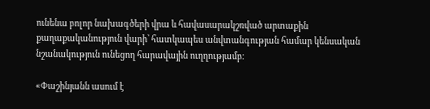ունենա բոլոր նախագծերի վրա և հավասարակշռված արտաքին քաղաքականություն վարի՝ հատկապես անվտանգության համար կենսական նշանակություն ունեցող հարավային ուղղությամբ։

«Փաշինյանն ասում է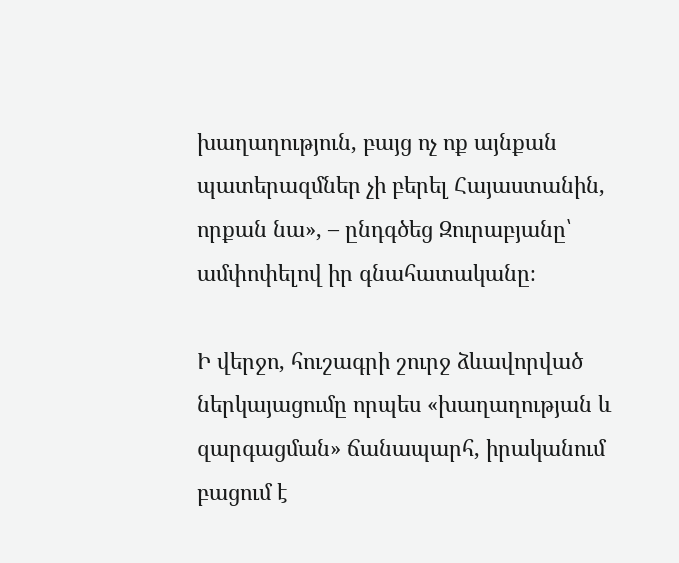խաղաղություն, բայց ոչ ոք այնքան պատերազմներ չի բերել Հայաստանին, որքան նա», – ընդգծեց Զուրաբյանը՝ ամփոփելով իր գնահատականը։

Ի վերջո, հուշագրի շուրջ ձևավորված ներկայացումը որպես «խաղաղության և զարգացման» ճանապարհ, իրականում բացում է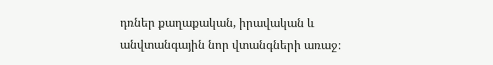դռներ քաղաքական, իրավական և անվտանգային նոր վտանգների առաջ։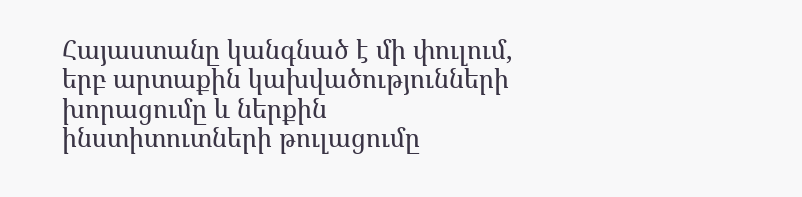Հայաստանը կանգնած է մի փուլում, երբ արտաքին կախվածությունների խորացումը և ներքին ինստիտուտների թուլացումը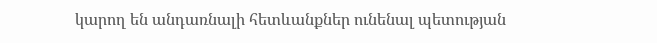կարող են անդառնալի հետևանքներ ունենալ պետության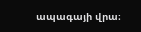ապագայի վրա։